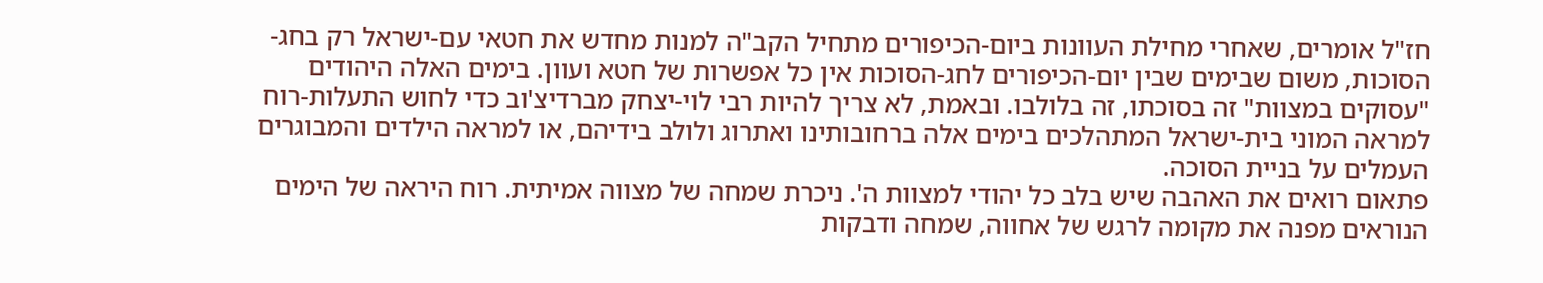חז"ל אומרים, שאחרי מחילת העוונות ביום-הכיפורים מתחיל הקב"ה למנות מחדש את חטאי עם-ישראל רק בחג-הסוכות, משום שבימים שבין יום-הכיפורים לחג-הסוכות אין כל אפשרות של חטא ועוון. בימים האלה היהודים "עסוקים במצוות" זה בסוכתו, זה בלולבו. ובאמת, לא צריך להיות רבי לוי-יצחק מברדיצ'וב כדי לחוש התעלות-רוח למראה המוני בית-ישראל המתהלכים בימים אלה ברחובותינו ואתרוג ולולב בידיהם, או למראה הילדים והמבוגרים העמלים על בניית הסוכה.
פתאום רואים את האהבה שיש בלב כל יהודי למצוות ה'. ניכרת שמחה של מצווה אמיתית. רוח היראה של הימים הנוראים מפנה את מקומה לרגש של אחווה, שמחה ודבקות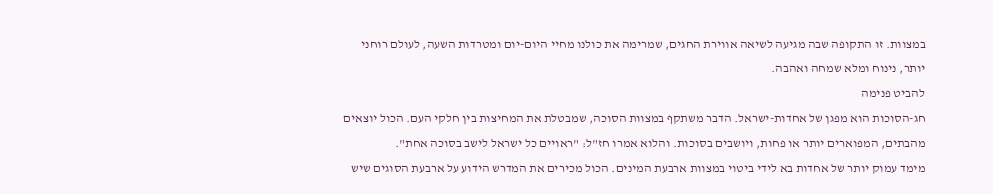במצוות. זו התקופה שבה מגיעה לשיאה אווירת החגים, שמרימה את כולנו מחיי היום-יום ומטרדות השעה, לעולם רוחני יותר, נינוח ומלא שמחה ואהבה.
להביט פנימה
חג-הסוכות הוא מפגן של אחדות-ישראל. הדבר משתקף במצוות הסוכה, שמבטלת את המחיצות בין חלקי העם. הכול יוצאים מהבתים, המפוארים יותר או פחות, ויושבים בסוכות. והלוא אמרו חז"ל: "ראויים כל ישראל לישב בסוכה אחת".
מימד עמוק יותר של אחדות בא לידי ביטוי במצוות ארבעת המינים. הכול מכירים את המדרש הידוע על ארבעת הסוגים שיש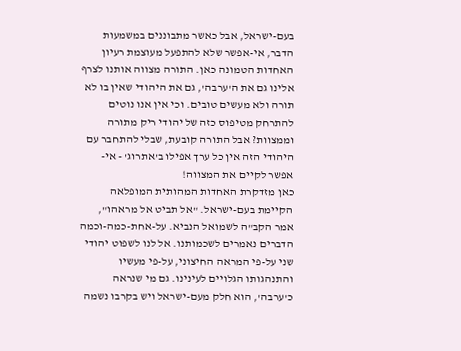בעם-ישראל, אבל כאשר מתבוננים במשמעות הדבר, אי-אפשר שלא להתפעל מעוצמת רעיון האחדות הטמונה כאן. התורה מצווה אותנו לצרף אלינו גם את ה'ערבה', גם את היהודי שאין בו לא תורה ולא מעשים טובים. וכי אין אנו נוטים להתרחק מטיפוס כזה של יהודי ריק מתורה וממצוות? אבל התורה קובעת, שבלי להתחבר עם היהודי הזה אין כל ערך אפילו ב'אתרוג' - אי-אפשר לקיים את המצווה!
כאן מזדקרת האחדות המהותית המופלאה הקיימת בעם-ישראל. "אל תביט אל מראהו", אמר הקב"ה לשמואל הנביא. על-אחת-כמה-וכמה הדברים נאמרים לשכמותנו. אל לנו לשפוט יהודי שני על-פי המראה החיצוני, על-פי מעשיו והתנהגותו הגלויים לעינינו. גם מי שנראה כ'ערבה', הוא חלק מעם-ישראל ויש בקרבו נשמה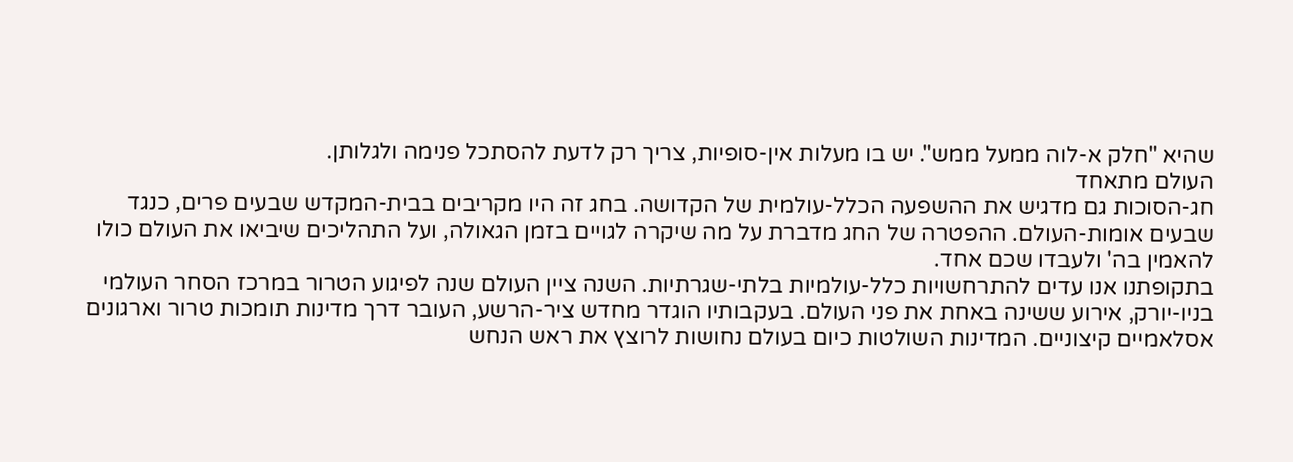שהיא "חלק א-לוה ממעל ממש". יש בו מעלות אין-סופיות, צריך רק לדעת להסתכל פנימה ולגלותן.
העולם מתאחד
חג-הסוכות גם מדגיש את ההשפעה הכלל-עולמית של הקדושה. בחג זה היו מקריבים בבית-המקדש שבעים פרים, כנגד שבעים אומות-העולם. ההפטרה של החג מדברת על מה שיקרה לגויים בזמן הגאולה, ועל התהליכים שיביאו את העולם כולו להאמין בה' ולעבדו שכם אחד.
בתקופתנו אנו עדים להתרחשויות כלל-עולמיות בלתי-שגרתיות. השנה ציין העולם שנה לפיגוע הטרור במרכז הסחר העולמי בניו-יורק, אירוע ששינה באחת את פני העולם. בעקבותיו הוגדר מחדש ציר-הרשע, העובר דרך מדינות תומכות טרור וארגונים אסלאמיים קיצוניים. המדינות השולטות כיום בעולם נחושות לרוצץ את ראש הנחש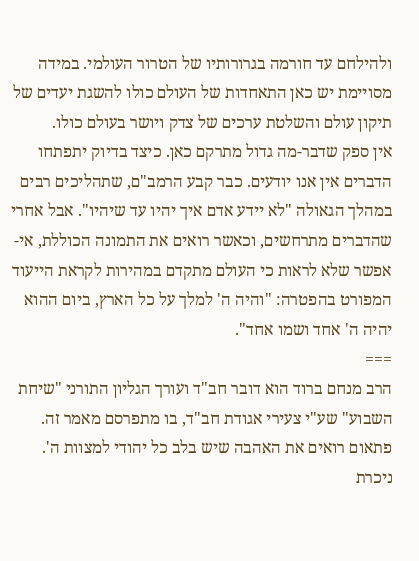ולהילחם עד חורמה בגרורותיו של הטרור העולמי. במידה מסויימת יש כאן התאחדות של העולם כולו להשגת יעדים של תיקון עולם והשלטת ערכים של צדק ויושר בעולם כולו.
אין ספק שדבר-מה גדול מתרקם כאן. כיצד בדיוק יתפתחו הדברים אין אנו יודעים. כבר קבע הרמב"ם, שתהליכים רבים במהלך הגאולה "לא יידע אדם איך יהיו עד שיהיו". אבל אחרי שהדברים מתרחשים, וכאשר רואים את התמונה הכוללת, אי-אפשר שלא לראות כי העולם מתקדם במהירות לקראת הייעוד המפורט בהפטרה: "והיה ה' למלך על כל הארץ, ביום ההוא יהיה ה' אחד ושמו אחד".
===
הרב מנחם ברוד הוא דובר חב"ד ועורך הגליון התורני "שיחת השבוע" שע"י צעירי אגודת חב"ד, בו מתפרסם מאמר זה.
פתאום רואים את האהבה שיש בלב כל יהודי למצוות ה'. ניכרת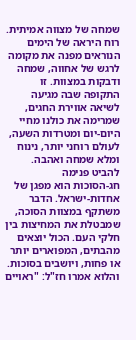שמחה של מצווה אמיתית. רוח היראה של הימים הנוראים מפנה את מקומה לרגש של אחווה, שמחה ודבקות במצוות. זו התקופה שבה מגיעה לשיאה אווירת החגים, שמרימה את כולנו מחיי היום-יום ומטרדות השעה, לעולם רוחני יותר, נינוח ומלא שמחה ואהבה.
להביט פנימה
חג-הסוכות הוא מפגן של אחדות-ישראל. הדבר משתקף במצוות הסוכה, שמבטלת את המחיצות בין חלקי העם. הכול יוצאים מהבתים, המפוארים יותר או פחות, ויושבים בסוכות. והלוא אמרו חז"ל: "ראויים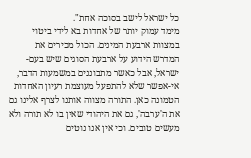כל ישראל לישב בסוכה אחת".
מימד עמוק יותר של אחדות בא לידי ביטוי במצוות ארבעת המינים. הכול מכירים את המדרש הידוע על ארבעת הסוגים שיש בעם-ישראל, אבל כאשר מתבוננים במשמעות הדבר, אי-אפשר שלא להתפעל מעוצמת רעיון האחדות הטמונה כאן. התורה מצווה אותנו לצרף אלינו גם את ה'ערבה', גם את היהודי שאין בו לא תורה ולא מעשים טובים. וכי אין אנו נוטים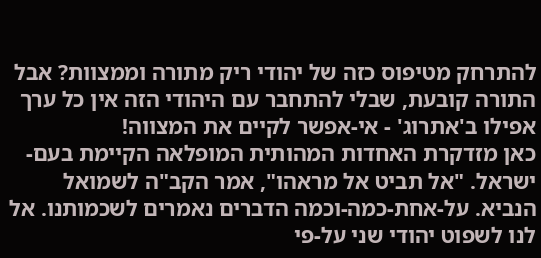להתרחק מטיפוס כזה של יהודי ריק מתורה וממצוות? אבל התורה קובעת, שבלי להתחבר עם היהודי הזה אין כל ערך אפילו ב'אתרוג' - אי-אפשר לקיים את המצווה!
כאן מזדקרת האחדות המהותית המופלאה הקיימת בעם-ישראל. "אל תביט אל מראהו", אמר הקב"ה לשמואל הנביא. על-אחת-כמה-וכמה הדברים נאמרים לשכמותנו. אל לנו לשפוט יהודי שני על-פי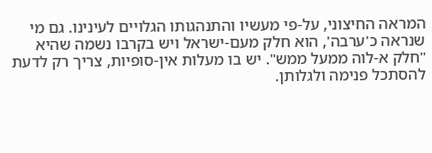המראה החיצוני, על-פי מעשיו והתנהגותו הגלויים לעינינו. גם מי שנראה כ'ערבה', הוא חלק מעם-ישראל ויש בקרבו נשמה שהיא "חלק א-לוה ממעל ממש". יש בו מעלות אין-סופיות, צריך רק לדעת להסתכל פנימה ולגלותן.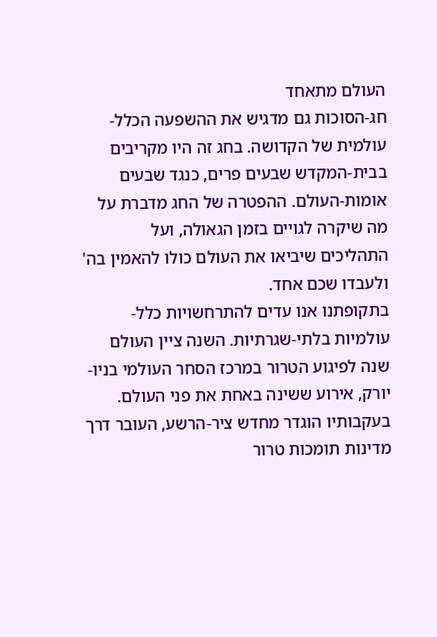העולם מתאחד
חג-הסוכות גם מדגיש את ההשפעה הכלל-עולמית של הקדושה. בחג זה היו מקריבים בבית-המקדש שבעים פרים, כנגד שבעים אומות-העולם. ההפטרה של החג מדברת על מה שיקרה לגויים בזמן הגאולה, ועל התהליכים שיביאו את העולם כולו להאמין בה' ולעבדו שכם אחד.
בתקופתנו אנו עדים להתרחשויות כלל-עולמיות בלתי-שגרתיות. השנה ציין העולם שנה לפיגוע הטרור במרכז הסחר העולמי בניו-יורק, אירוע ששינה באחת את פני העולם. בעקבותיו הוגדר מחדש ציר-הרשע, העובר דרך מדינות תומכות טרור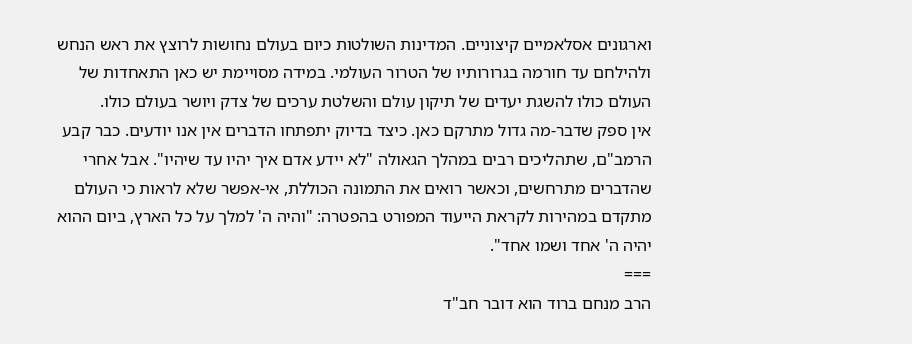וארגונים אסלאמיים קיצוניים. המדינות השולטות כיום בעולם נחושות לרוצץ את ראש הנחש ולהילחם עד חורמה בגרורותיו של הטרור העולמי. במידה מסויימת יש כאן התאחדות של העולם כולו להשגת יעדים של תיקון עולם והשלטת ערכים של צדק ויושר בעולם כולו.
אין ספק שדבר-מה גדול מתרקם כאן. כיצד בדיוק יתפתחו הדברים אין אנו יודעים. כבר קבע הרמב"ם, שתהליכים רבים במהלך הגאולה "לא יידע אדם איך יהיו עד שיהיו". אבל אחרי שהדברים מתרחשים, וכאשר רואים את התמונה הכוללת, אי-אפשר שלא לראות כי העולם מתקדם במהירות לקראת הייעוד המפורט בהפטרה: "והיה ה' למלך על כל הארץ, ביום ההוא יהיה ה' אחד ושמו אחד".
===
הרב מנחם ברוד הוא דובר חב"ד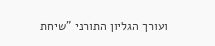ועורך הגליון התורני "שיחת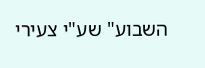השבוע" שע"י צעירי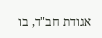אגודת חב"ד, בו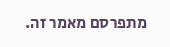מתפרסם מאמר זה.